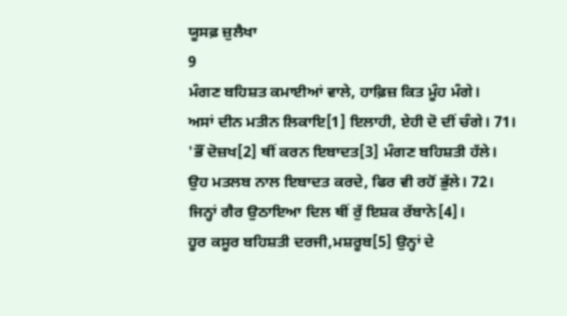ਯੂਸਫ਼ ਜ਼ੁਲੈਖਾ
9
ਮੰਗਣ ਬਹਿਸ਼ਤ ਕਮਾਈਆਂ ਵਾਲੇ, ਹਾਫ਼ਿਜ਼ ਕਿਤ ਮੂੰਹ ਮੰਗੇ।
ਅਸਾਂ ਦੀਨ ਮਤੀਨ ਲਿਕਾਇ[1] ਇਲਾਹੀ, ਏਹੀ ਦੋ ਦੀਂ ਚੰਗੇ। 71।
'ਭੌਂ ਦੋਜ਼ਖ[2] ਥੀਂ ਕਰਨ ਇਬਾਦਤ[3] ਮੰਗਣ ਬਹਿਸ਼ਤੀ ਹੱਲੇ।
ਉਹ ਮਤਲਬ ਨਾਲ ਇਬਾਦਤ ਕਰਦੇ, ਫਿਰ ਵੀ ਰਹੋਂ ਭੁੱਲੇ। 72।
ਜਿਨ੍ਹਾਂ ਗੈਰ ਉਠਾਇਆ ਦਿਲ ਥੀਂ ਰੁੱ ਇਸ਼ਕ ਰੱਬਾਨੇ[4]।
ਹੂਰ ਕਸੂਰ ਬਹਿਸ਼ਤੀ ਦਰਜੀ,ਮਸ਼ਰੂਬ[5] ਉਨ੍ਹਾਂ ਦੇ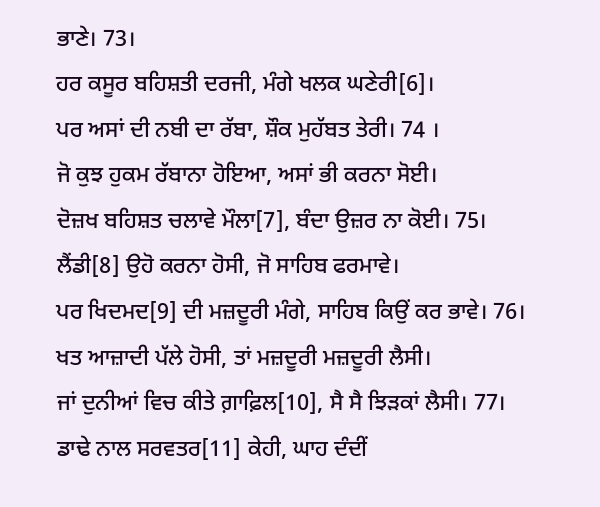ਭਾਣੇ। 73।
ਹਰ ਕਸੂਰ ਬਹਿਸ਼ਤੀ ਦਰਜੀ, ਮੰਗੇ ਖਲਕ ਘਣੇਰੀ[6]।
ਪਰ ਅਸਾਂ ਦੀ ਨਬੀ ਦਾ ਰੱਬਾ, ਸ਼ੌਕ ਮੁਹੱਬਤ ਤੇਰੀ। 74 ।
ਜੋ ਕੁਝ ਹੁਕਮ ਰੱਬਾਨਾ ਹੋਇਆ, ਅਸਾਂ ਭੀ ਕਰਨਾ ਸੋਈ।
ਦੋਜ਼ਖ ਬਹਿਸ਼ਤ ਚਲਾਵੇ ਮੌਲਾ[7], ਬੰਦਾ ਉਜ਼ਰ ਨਾ ਕੋਈ। 75।
ਲੈਂਡੀ[8] ਉਹੋ ਕਰਨਾ ਹੋਸੀ, ਜੋ ਸਾਹਿਬ ਫਰਮਾਵੇ।
ਪਰ ਖਿਦਮਦ[9] ਦੀ ਮਜ਼ਦੂਰੀ ਮੰਗੇ, ਸਾਹਿਬ ਕਿਉਂ ਕਰ ਭਾਵੇ। 76।
ਖਤ ਆਜ਼ਾਦੀ ਪੱਲੇ ਹੋਸੀ, ਤਾਂ ਮਜ਼ਦੂਰੀ ਮਜ਼ਦੂਰੀ ਲੈਸੀ।
ਜਾਂ ਦੁਨੀਆਂ ਵਿਚ ਕੀਤੇ ਗ਼ਾਫ਼ਿਲ[10], ਸੈ ਸੈ ਝਿੜਕਾਂ ਲੈਸੀ। 77।
ਡਾਢੇ ਨਾਲ ਸਰਵਤਰ[11] ਕੇਹੀ, ਘਾਹ ਦੰਦੀਂ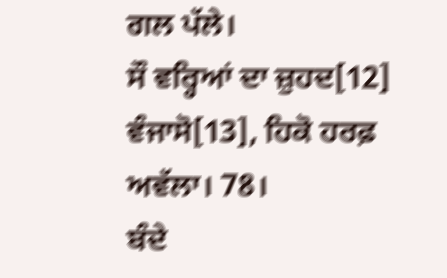ਗਲ ਪੱਲੇ।
ਸੌ ਵਰ੍ਹਿਆਂ ਦਾ ਜ਼ੁਹਦ[12] ਵੰਜਾਸੋ[13], ਹਿਕੋ ਹਰਫ਼ ਅਵੱਲਾ। 78।
ਬੰਦੇ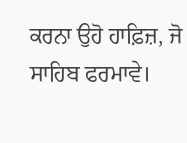ਕਰਨਾ ਉਹੋ ਹਾਫ਼ਿਜ਼, ਜੋ ਸਾਹਿਬ ਫਰਮਾਵੇ।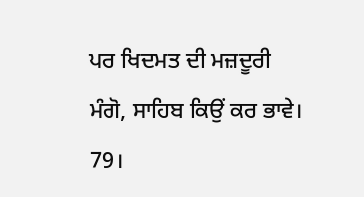ਪਰ ਖਿਦਮਤ ਦੀ ਮਜ਼ਦੂਰੀ ਮੰਗੋ, ਸਾਹਿਬ ਕਿਉਂ ਕਰ ਭਾਵੇ। 79।